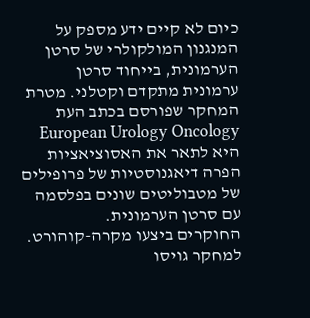כיום לא קיים ידע מספק על המנגנון המולקולרי של סרטן הערמונית, בייחוד סרטן ערמונית מתקדם וקטלני. מטרת המחקר שפורסם בכתב העת European Urology Oncology היא לתאר את האסוציאציות הפרה דיאגנוסטיות של פרופילים של מטבוליטים שונים בפלסמה עם סרטן הערמונית.
החוקרים ביצעו מקרה-קוהורט. למחקר גויסו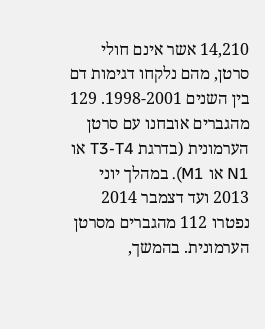14,210 אשר אינם חולי סרטן, מהם נלקחו דגימות דם בין השנים 1998-2001. 129 מהגברים אובחנו עם סרטן הערמונית (בדרגת T3-T4 או N1 או M1). במהלך יוני 2013 ועד דצמבר 2014 נפטרו 112 מהגברים מסרטן הערמונית. בהמשך,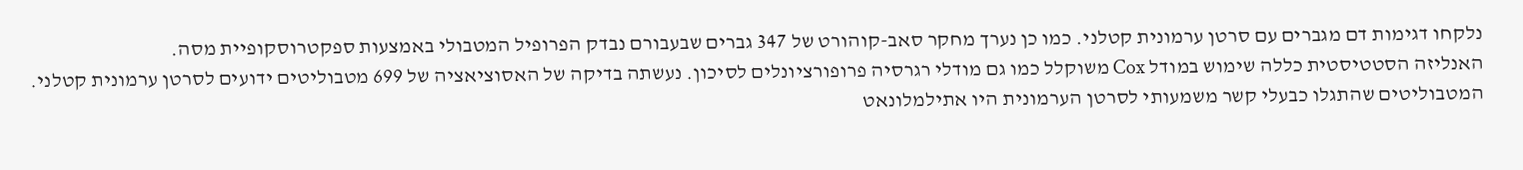נלקחו דגימות דם מגברים עם סרטן ערמונית קטלני. כמו כן נערך מחקר סאב-קוהורט של 347 גברים שבעבורם נבדק הפרופיל המטבולי באמצעות ספקטרוסקופיית מסה.
האנליזה הסטטיסטית כללה שימוש במודל Cox משוקלל כמו גם מודלי רגרסיה פרופורציונלים לסיכון. נעשתה בדיקה של האסוציאציה של 699 מטבוליטים ידועים לסרטן ערמונית קטלני.
המטבוליטים שהתגלו כבעלי קשר משמעותי לסרטן הערמונית היו אתילמלונאט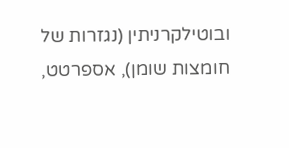ובוטילקרניתין (נגזרות של חומצות שומן), אספרטט,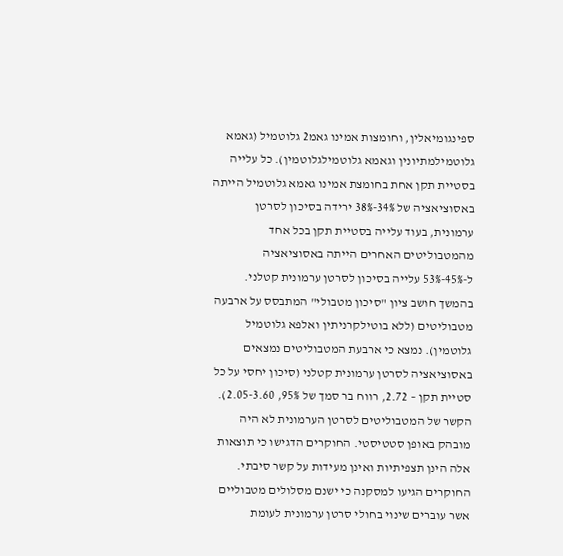ספינגומיאלין, וחומצות אמינו גאמ2 גלוטמיל (גאמא גלוטמילמתיונין וגאמא גלוטמילגלוטמין). כל עלייה בסטיית תקן אחת בחומצת אמינו גאמא גלוטמיל הייתה באסוציאציה של 34%-38% ירידה בסיכון לסרטן ערמונית, בעוד עלייה בסטיית תקן בכל אחד מהמטבוליטים האחרים הייתה באסוציאציה ל-45%-53% עלייה בסיכון לסרטן ערמונית קטלני. בהמשך חושב ציון "סיכון מטבולי" המתבסס על ארבעה מטבוליטים (ללא בוטילקרניתין ואלפא גלוטמיל גלוטמין). נמצא כי ארבעת המטבוליטים נמצאים באסוציאציה לסרטן ערמונית קטלני (סיכון יחסי על כל סטיית תקן – 2.72, רווח בר סמך של 95%, 2.05-3.60). הקשר של המטבוליטים לסרטן הערמונית לא היה מובהק באופן סטטיסטי. החוקרים הדגישו כי תוצאות אלה הינן תצפיתיות ואינן מעידות על קשר סיבתי.
החוקרים הגיעו למסקנה כי ישנם מסלולים מטבוליים אשר עוברים שינוי בחולי סרטן ערמונית לעומת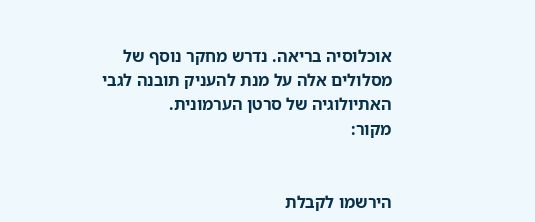אוכלוסיה בריאה. נדרש מחקר נוסף של מסלולים אלה על מנת להעניק תובנה לגבי האתיולוגיה של סרטן הערמונית.
מקור:


הירשמו לקבלת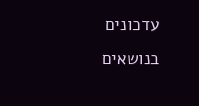עדכונים בנושאים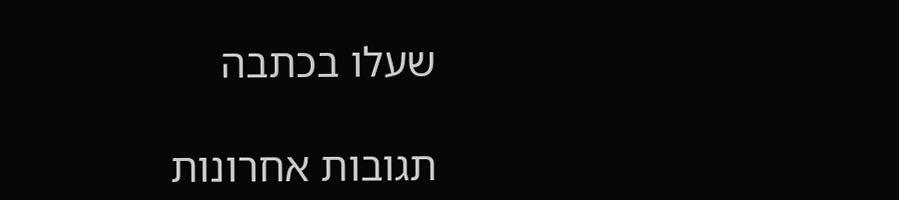שעלו בכתבה

תגובות אחרונות